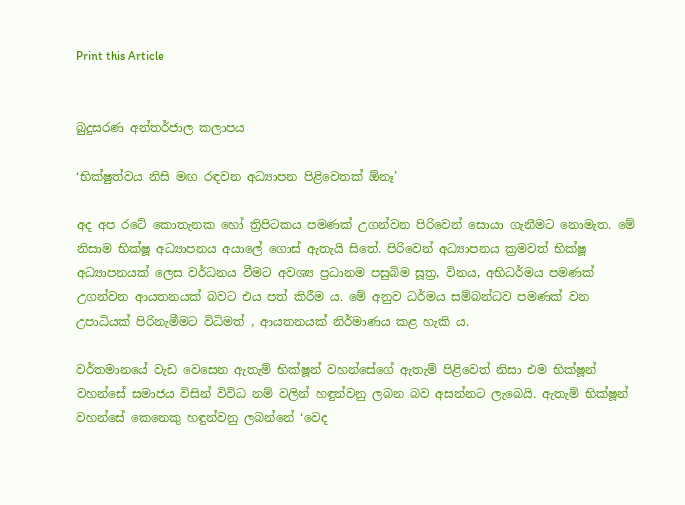Print this Article


බුදුසරණ අන්තර්ජාල කලාපය

‘භික්ෂුත්වය නිසි මඟ රඳවන අධ්‍යාපන පිළිවෙතක් ඕනෑ’

අද අප රටේ කොතැනක හෝ ත්‍රිපිටකය පමණක් උගන්වන පිරිවෙන් සොයා ගැනීමට නොමැත. මේ නිසාම භික්ෂූ අධ්‍යාපනය අයාලේ ගොස් ඇතැයි සිතේ. පිරිවෙන් අධ්‍යාපනය ක්‍රමවත් භික්ෂූ අධ්‍යාපනයක් ලෙස වර්ධනය වීමට අවශ්‍ය ප්‍රධානම පසුබිම සූත්‍ර, විනය, අභිධර්මය පමණක් උගන්වන ආයතනයක් බවට එය පත් කිරීම ය. මේ අනුව ධර්මය සම්බන්ධව පමණක් වන උපාධියක් පිරිනැමීමට විධිමත් , ආයතනයක් නිර්මාණය කළ හැකි ය.

වර්තමානයේ වැඩ වෙසෙන ඇතැම් භික්ෂූන් වහන්සේගේ ඇතැම් පිළිවෙත් නිසා එම භික්ෂූන් වහන්සේ සමාජය විසින් විවිධ නම් වලින් හඳුන්වනු ලබන බව අසන්නට ලැබෙයි. ඇතැම් භික්ෂූන් වහන්සේ කෙනෙකු හඳුන්වනු ලබන්නේ ‘වෙද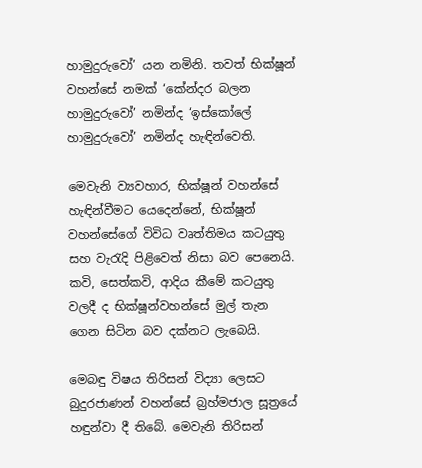හාමුදුරුවෝ’ යන නමිනි. තවත් භික්ෂූන් වහන්සේ නමක් ‘කේන්දර බලන හාමුදුරුවෝ’ නමින්ද ‘ඉස්කෝලේ හාමුදුරුවෝ’ නමින්ද හැඳින්වෙති.

මෙවැනි ව්‍යවහාර, භික්ෂූන් වහන්සේ හැඳින්වීමට යෙදෙන්නේ, භික්ෂූන් වහන්සේගේ විවිධ වෘත්තිමය කටයුතු සහ වැරැදි පිළිවෙත් නිසා බව පෙනෙයි. කවි, සෙත්කවි, ආදිය කීමේ කටයුතු වලදී ද භික්ෂූන්වහන්සේ මුල් තැන ගෙන සිටින බව දක්නට ලැබෙයි.

මෙබඳු විෂය තිරිසන් විද්‍යා ලෙසට බුදුරජාණන් වහන්සේ බ්‍රහ්මජාල සූත්‍රයේ හඳුන්වා දී තිබේ. මෙවැනි තිරිසන්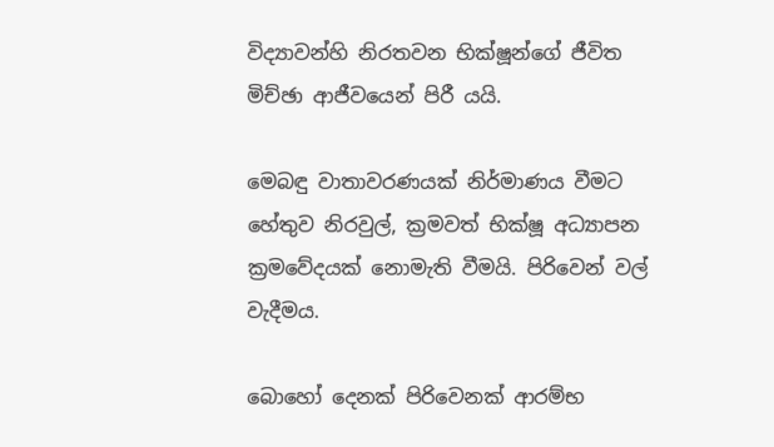විද්‍යාවන්හි නිරතවන භික්ෂූන්ගේ ජීවිත මිච්ඡා ආජීවයෙන් පිරී යයි.

මෙබඳු වාතාවරණයක් නිර්මාණය වීමට හේතුව නිරවුල්, ක්‍රමවත් භික්ෂූ අධ්‍යාපන ක්‍රමවේදයක් නොමැති වීමයි. පිරිවෙන් වල් වැදීමය.

බොහෝ දෙනක් පිරිවෙනක් ආරම්භ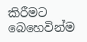කිරීමට බෙහෙවින්ම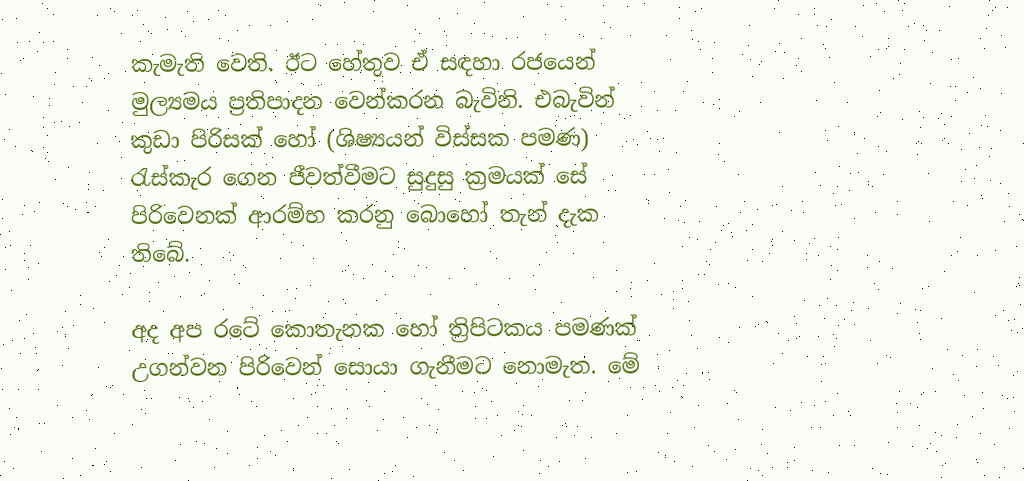කැමැති වෙති. ඊට හේතුව ඒ සඳහා රජයෙන් මුල්‍යමය ප්‍රතිපාදන වෙන්කරන බැවිනි. එබැවින් කුඩා පිරිසක් හෝ (ශිෂ්‍යයන් විස්සක පමණ) රැස්කැර ගෙන ජීවත්වීමට සුදුසු ක්‍රමයක් සේ පිරිවෙනක් ආරම්භ කරනු බොහෝ තැන් දැක තිබේ.

අද අප රටේ කොතැනක හෝ ත්‍රිපිටකය පමණක් උගන්වන පිරිවෙන් සොයා ගැනීමට නොමැත. මේ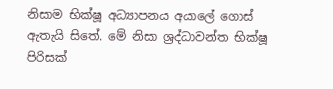නිසාම භික්ෂූ අධ්‍යාපනය අයාලේ ගොස් ඇතැයි සිතේ. මේ නිසා ශ්‍රද්ධාවන්ත භික්ෂූ පිරිසක්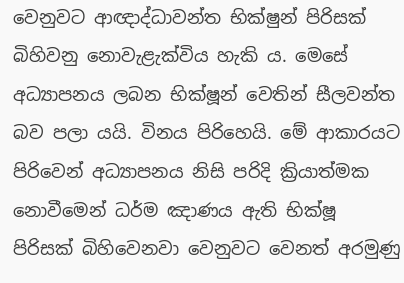වෙනුවට ආඥාද්ධාවන්ත භික්ෂුන් පිරිසක් බිහිවනු නොවැළැක්විය හැකි ය. මෙසේ අධ්‍යාපනය ලබන භික්ෂූන් වෙතින් සීලවන්ත බව පලා යයි. විනය පිරිහෙයි. මේ ආකාරයට පිරිවෙන් අධ්‍යාපනය නිසි පරිදි ක්‍රියාත්මක නොවීමෙන් ධර්ම ඤාණය ඇති භික්ෂූ පිරිසක් බිහිවෙනවා වෙනුවට වෙනත් අරමුණු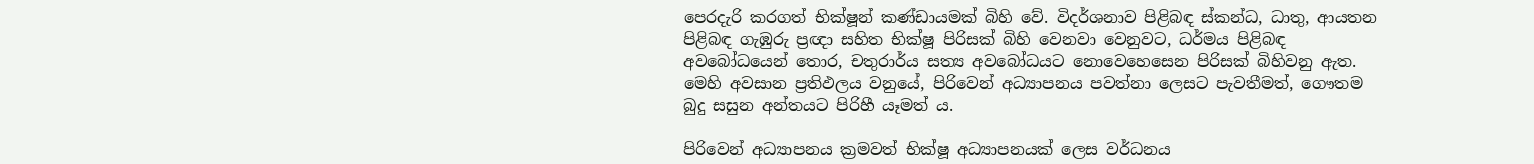පෙරදැරි කරගත් භික්ෂූන් කණ්ඩායමක් බිහි වේ. විදර්ශනාව පිළිබඳ ස්කන්ධ, ධාතු, ආයතන පිළිබඳ ගැඹුරු ප්‍රඥා සහිත භික්ෂූ පිරිසක් බිහි වෙනවා වෙනුවට, ධර්මය පිළිබඳ අවබෝධයෙන් තොර, චතුරාර්ය සත්‍ය අවබෝධයට නොවෙහෙසෙන පිරිසක් බිහිවනු ඇත. මෙහි අවසාන ප්‍රතිඵලය වනුයේ, පිරිවෙන් අධ්‍යාපනය පවත්නා ලෙසට පැවතීමත්, ගෞතම බුදු සසුන අන්තයට පිරිහී යෑමත් ය.

පිරිවෙන් අධ්‍යාපනය ක්‍රමවත් භික්ෂූ අධ්‍යාපනයක් ලෙස වර්ධනය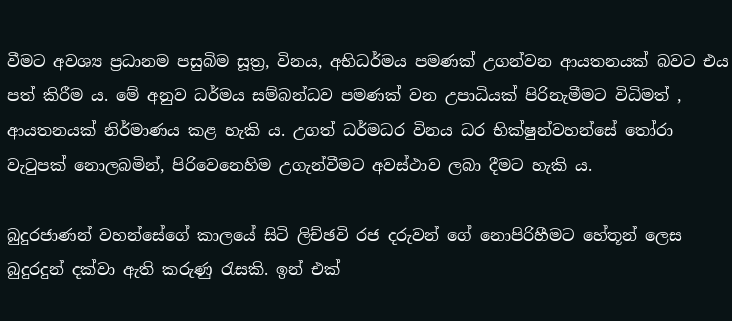වීමට අවශ්‍ය ප්‍රධානම පසුබිම සූත්‍ර, විනය, අභිධර්මය පමණක් උගන්වන ආයතනයක් බවට එය පත් කිරීම ය. මේ අනුව ධර්මය සම්බන්ධව පමණක් වන උපාධියක් පිරිනැමීමට විධිමත් , ආයතනයක් නිර්මාණය කළ හැකි ය. උගත් ධර්මධර විනය ධර භික්ෂුන්වහන්සේ තෝරා වැටුපක් නොලබමින්, පිරිවෙනෙහිම උගැන්වීමට අවස්ථාව ලබා දීමට හැකි ය.

බුදුරජාණන් වහන්සේගේ කාලයේ සිටි ලිච්ඡවි රජ දරුවන් ගේ නොපිරිහීමට හේතූන් ලෙස බුදුරදුන් දක්වා ඇති කරුණු රැසකි. ඉන් එක්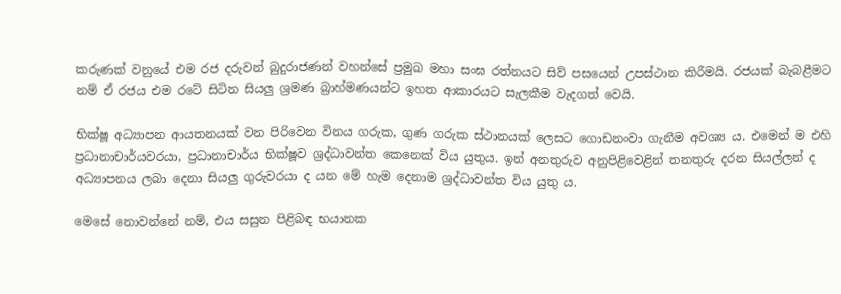කරුණක් වනුයේ එම රජ දරුවන් බුදුරාජණන් වහන්සේ ප්‍රමුඛ මහා සංඝ රත්නයට සිව් පසයෙන් උපස්ථාන කිරීමයි. රජයක් බැබළීමට නම් ඒ රජය එම රටේ සිටින සියලු ශ්‍රමණ බ්‍රාහ්මණයන්ට ඉහත ආකාරයට සැලකීම වැදගත් වෙයි.

භික්ෂූ අධ්‍යාපන ආයතනයක් වන පිරිවෙන විනය ගරුක, ගුණ ගරුක ස්ථානයක් ලෙසට ගොඩනංවා ගැනීම අවශ්‍ය ය. එමෙන් ම එහි ප්‍රධානාචාර්යවරයා, ප්‍රධානාචාර්ය භික්ෂූව ශ්‍රද්ධාවන්ත කෙනෙක් විය යුතුය. ඉන් අනතුරුව අනුපිළිවෙළින් තනතුරු දරන සියල්ලන් ද අධ්‍යාපනය ලබා දෙනා සියලු ගුරුවරයා ද යන මේ හැම දෙනාම ශ්‍රද්ධාවන්ත විය යුතු ය.

මෙසේ නොවන්නේ නම්, එය සසුන පිළිබඳ භයානක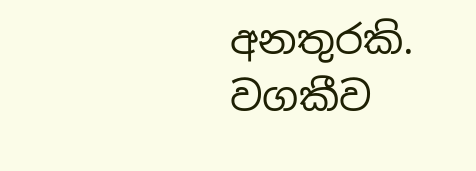අනතුරකි. වගකීව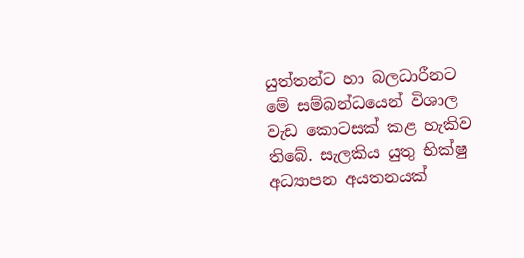යුත්තන්ට හා බලධාරීනට මේ සම්බන්ධයෙන් විශාල වැඩ කොටසක් කළ හැකිව තිබේ. සැලකිය යුතු භික්ෂු අධ්‍යාපන අයතනයක්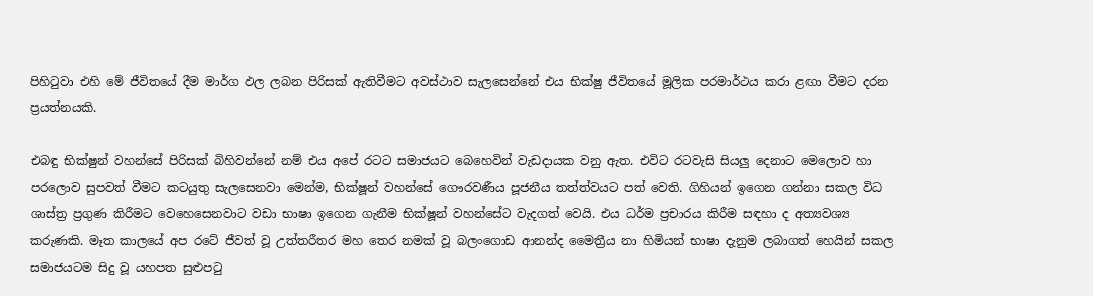පිහිටුවා එහි මේ ජීවිතයේ දීම මාර්ග ඵල ලබන පිරිසක් ඇතිවීමට අවස්ථාව සැලසෙන්නේ එය භික්ෂු ජීවිතයේ මූලික පරමාර්ථය කරා ළඟා වීමට දරන ප්‍රයත්නයකි.

එබඳු භික්ෂුන් වහන්සේ පිරිසක් බිහිවන්නේ නම් එය අපේ රටට සමාජයට බෙහෙවින් වැඩදායක වනු ඇත. එවිට රටවැසි සියලු දෙනාට මෙලොව හා පරලොව සුපවත් වීමට කටයුතු සැලසෙනවා මෙන්ම, භික්ෂූන් වහන්සේ ගෞරවණීය පූජනීය තත්ත්වයට පත් වෙති. ගිහියන් ඉගෙන ගන්නා සකල විධ ශාස්ත්‍ර ප්‍රගුණ කිරීමට වෙහෙසෙනවාට වඩා භාෂා ඉගෙන ගැනීම භික්ෂූන් වහන්සේට වැදගත් වෙයි. එය ධර්ම ප්‍රචාරය කිරීම සඳහා ද අත්‍යවශ්‍ය කරුණකි. මෑත කාලයේ අප රටේ ජීවත් වූ උත්තරීතර මහ තෙර නමක් වූ බලංගොඩ ආනන්ද මෛත්‍රීය නා හිමියන් භාෂා දැනුම ලබාගත් හෙයින් සකල සමාජයටම සිදු වූ යහපත සුළුපටු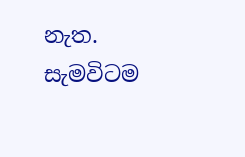නැත. සැමවිටම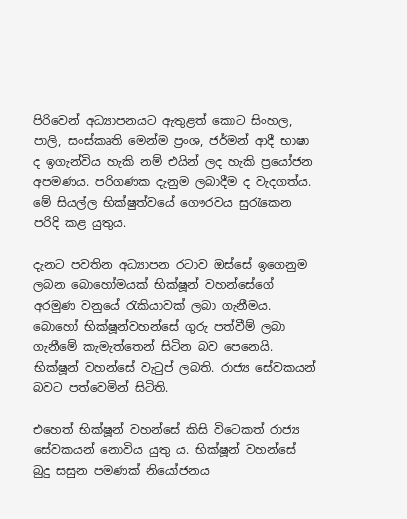පිරිවෙන් අධ්‍යාපනයට ඇතුළත් කොට සිංහල, පාලි, සංස්කෘති මෙන්ම ප්‍රංශ, ජර්මන් ආදී භාෂා ද ඉගැන්විය හැකි නම් එයින් ලද හැකි ප්‍රයෝජන අපමණය. පරිගණක දැනුම ලබාදීම ද වැදගත්ය. මේ සියල්ල භික්ෂුත්වයේ ගෞරවය සුරැකෙන පරිදි කළ යුතුය.

දැනට පවතින අධ්‍යාපන රටාව ඔස්සේ ඉගෙනුම ලබන බොහෝමයක් භික්ෂූන් වහන්සේගේ අරමුණ වනුයේ රැකියාවක් ලබා ගැනීමය. බොහෝ භික්ෂූන්වහන්සේ ගුරු පත්වීම් ලබා ගැනීමේ කැමැත්තෙන් සිටින බව පෙනෙයි. භික්ෂූන් වහන්සේ වැටුප් ලබති. රාජ්‍ය සේවකයන් බවට පත්වෙමින් සිටිති.

එහෙත් භික්ෂූන් වහන්සේ කිසි විටෙකත් රාජ්‍ය සේවකයන් නොවිය යුතු ය. භික්ෂූන් වහන්සේ බුදු සසුන පමණක් නියෝජනය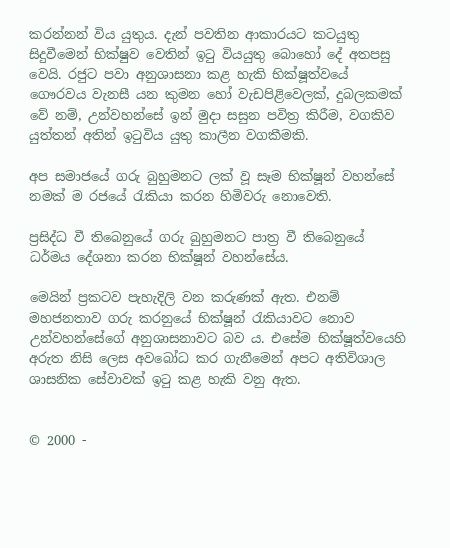කරන්නන් විය යුතුය. දැන් පවතින ආකාරයට කටයුතු සිදුවීමෙන් භික්ෂුව වෙතින් ඉටු වියයුතු බොහෝ දේ අතපසු වෙයි. රජුට පවා අනුශාසනා කළ හැකි භික්ෂූත්වයේ ගෞරවය වැනසී යන කුමන හෝ වැඩපිළිවෙලක්, දුබලකමක් වේ නම්, උන්වහන්සේ ඉන් මුදා සසුන පවිත්‍ර කිරීම, වගකිව යුත්තන් අතින් ඉටුවිය යුතු කාලීන වගකීමකි.

අප සමාජයේ ගරු බුහුමනට ලක් වූ සෑම භික්ෂූන් වහන්සේ නමක් ම රජයේ රැකියා කරන හිමිවරු නොවෙති.

ප්‍රසිද්ධ වී තිබෙනුයේ ගරු බුහුමනට පාත්‍ර වී තිබෙනුයේ ධර්මය දේශනා කරන භික්ෂූන් වහන්සේය.

මෙයින් ප්‍රකටව පැහැදිලි වන කරුණක් ඇත. එනම් මහජනතාව ගරු කරනුයේ භික්ෂූන් රැකියාවට නොව උන්වහන්සේගේ අනුශාසනාවට බව ය. එසේම භික්ෂූත්වයෙහි අරුත නිසි ලෙස අවබෝධ කර ගැනීමෙන් අපට අතිවිශාල ශාසනික සේවාවක් ඉටු කළ හැකි වනු ඇත.


© 2000 -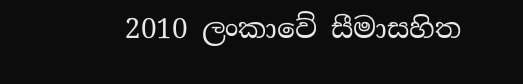2010 ලංකාවේ සීමාසහිත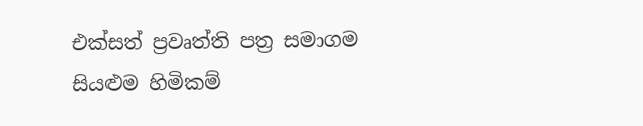එක්සත් ප්‍රවෘත්ති පත්‍ර සමාගම
සියළුම හිමිකම්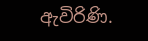ඇවිරිණි.